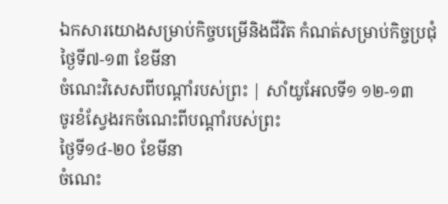ឯកសារយោងសម្រាប់កិច្ចបម្រើនិងជីវិត កំណត់សម្រាប់កិច្ចប្រជុំ
ថ្ងៃទី៧-១៣ ខែមីនា
ចំណេះវិសេសពីបណ្ដាំរបស់ព្រះ | សាំយូអែលទី១ ១២-១៣
ចូរខំស្វែងរកចំណេះពីបណ្ដាំរបស់ព្រះ
ថ្ងៃទី១៤-២០ ខែមីនា
ចំណេះ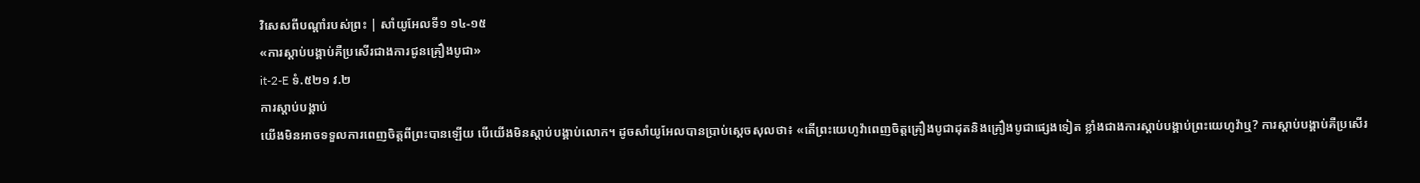វិសេសពីបណ្ដាំរបស់ព្រះ | សាំយូអែលទី១ ១៤-១៥
«ការស្ដាប់បង្គាប់គឺប្រសើរជាងការជូនគ្រឿងបូជា»
it-2-E ទំ.៥២១ វ.២
ការស្ដាប់បង្គាប់
យើងមិនអាចទទួលការពេញចិត្តពីព្រះបានឡើយ បើយើងមិនស្ដាប់បង្គាប់លោក។ ដូចសាំយូអែលបានប្រាប់ស្ដេចសុលថា៖ «តើព្រះយេហូវ៉ាពេញចិត្តគ្រឿងបូជាដុតនិងគ្រឿងបូជាផ្សេងទៀត ខ្លាំងជាងការស្ដាប់បង្គាប់ព្រះយេហូវ៉ាឬ? ការស្ដាប់បង្គាប់គឺប្រសើរ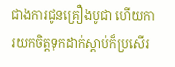ជាងការជូនគ្រឿងបូជា ហើយការយកចិត្តទុកដាក់ស្ដាប់ក៏ប្រសើរ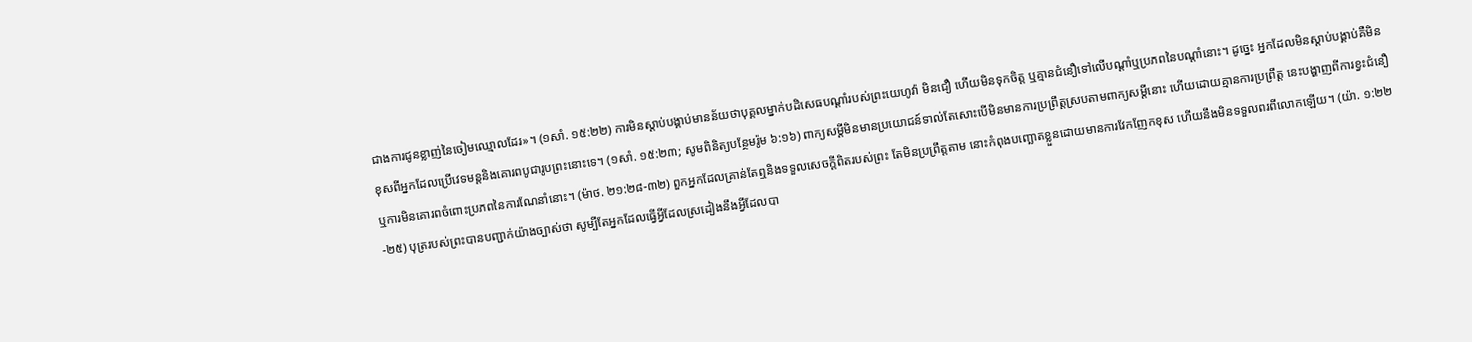ជាងការជូនខ្លាញ់នៃចៀមឈ្មោលដែរ»។ (១សាំ. ១៥:២២) ការមិនស្ដាប់បង្គាប់មានន័យថាបុគ្គលម្នាក់បដិសេធបណ្ដាំរបស់ព្រះយេហូវ៉ា មិនជឿ ហើយមិនទុកចិត្ត ឬគ្មានជំនឿទៅលើបណ្ដាំឬប្រភពនៃបណ្ដាំនោះ។ ដូច្នេះ អ្នកដែលមិនស្ដាប់បង្គាប់គឺមិនខុសពីអ្នកដែលប្រើវេទមន្តនិងគោរពបូជារូបព្រះនោះទេ។ (១សាំ. ១៥:២៣; សូមពិនិត្យបន្ថែមរ៉ូម ៦:១៦) ពាក្យសម្ដីមិនមានប្រយោជន៍ទាល់តែសោះបើមិនមានការប្រព្រឹត្តស្របតាមពាក្យសម្ដីនោះ ហើយដោយគ្មានការប្រព្រឹត្ត នេះបង្ហាញពីការខ្វះជំនឿឬការមិនគោរពចំពោះប្រភពនៃការណែនាំនោះ។ (ម៉ាថ. ២១:២៨-៣២) ពួកអ្នកដែលគ្រាន់តែឮនិងទទួលសេចក្ដីពិតរបស់ព្រះ តែមិនប្រព្រឹត្តតាម នោះកំពុងបញ្ឆោតខ្លួនដោយមានការវែកញែកខុស ហើយនឹងមិនទទួលពរពីលោកឡើយ។ (យ៉ា. ១:២២-២៥) បុត្ររបស់ព្រះបានបញ្ជាក់យ៉ាងច្បាស់ថា សូម្បីតែអ្នកដែលធ្វើអ្វីដែលស្រដៀងនឹងអ្វីដែលបា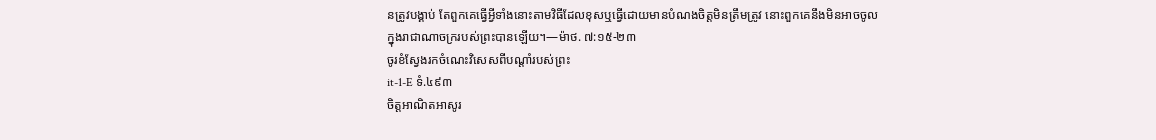នត្រូវបង្គាប់ តែពួកគេធ្វើអ្វីទាំងនោះតាមវិធីដែលខុសឬធ្វើដោយមានបំណងចិត្តមិនត្រឹមត្រូវ នោះពួកគេនឹងមិនអាចចូលក្នុងរាជាណាចក្ររបស់ព្រះបានឡើយ។—ម៉ាថ. ៧:១៥-២៣
ចូរខំស្វែងរកចំណេះវិសេសពីបណ្ដាំរបស់ព្រះ
it-1-E ទំ.៤៩៣
ចិត្តអាណិតអាសូរ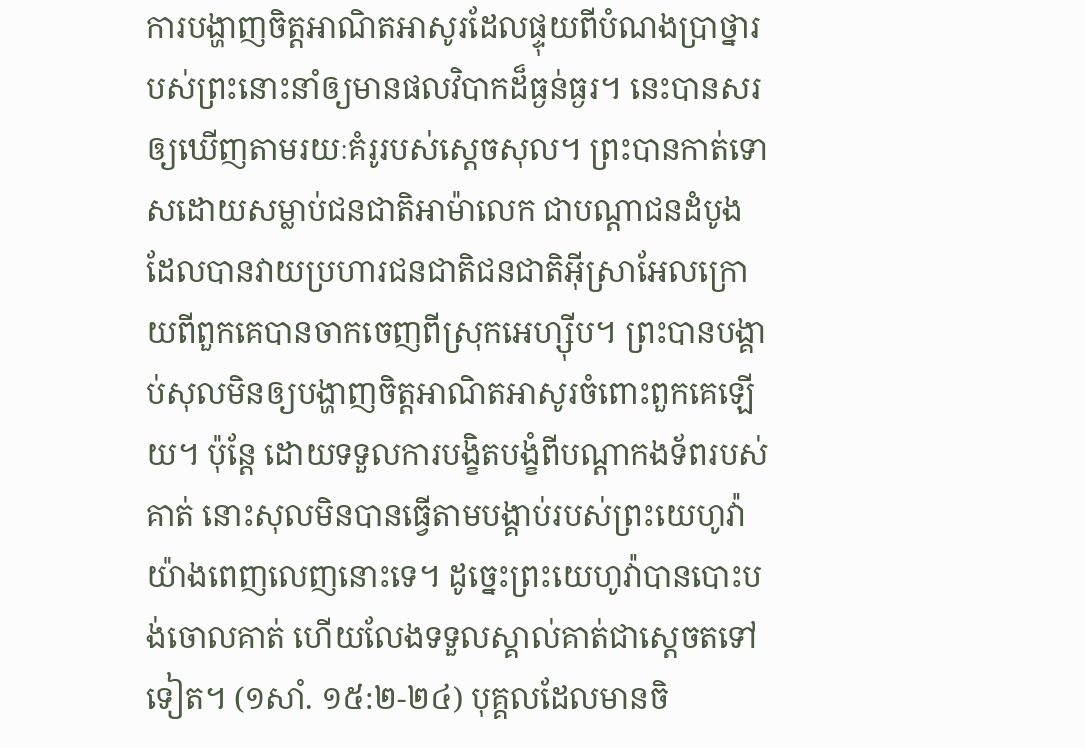ការបង្ហាញចិត្តអាណិតអាសូរដែលផ្ទុយពីបំណងប្រាថ្នារបស់ព្រះនោះនាំឲ្យមានផលវិបាកដ៏ធ្ងន់ធ្ងរ។ នេះបានសរឲ្យឃើញតាមរយៈគំរូរបស់ស្ដេចសុល។ ព្រះបានកាត់ទោសដោយសម្លាប់ជនជាតិអាម៉ាលេក ជាបណ្ដាជនដំបូងដែលបានវាយប្រហារជនជាតិជនជាតិអ៊ីស្រាអែលក្រោយពីពួកគេបានចាកចេញពីស្រុកអេហ្ស៊ីប។ ព្រះបានបង្គាប់សុលមិនឲ្យបង្ហាញចិត្តអាណិតអាសូរចំពោះពួកគេឡើយ។ ប៉ុន្តែ ដោយទទួលការបង្ខិតបង្ខំពីបណ្ដាកងទ័ពរបស់គាត់ នោះសុលមិនបានធ្វើតាមបង្គាប់របស់ព្រះយេហូវ៉ាយ៉ាងពេញលេញនោះទេ។ ដូច្នេះព្រះយេហូវ៉ាបានបោះបង់ចោលគាត់ ហើយលែងទទួលស្គាល់គាត់ជាស្ដេចតទៅទៀត។ (១សាំ. ១៥:២-២៤) បុគ្គលដែលមានចិ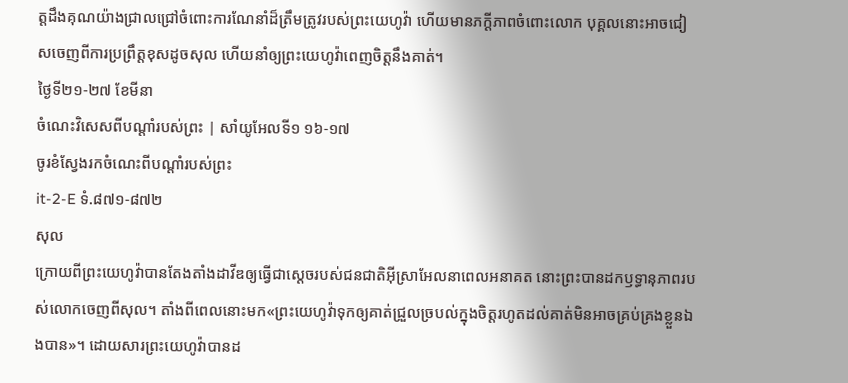ត្តដឹងគុណយ៉ាងជ្រាលជ្រៅចំពោះការណែនាំដ៏ត្រឹមត្រូវរបស់ព្រះយេហូវ៉ា ហើយមានភក្ដីភាពចំពោះលោក បុគ្គលនោះអាចជៀសចេញពីការប្រព្រឹត្តខុសដូចសុល ហើយនាំឲ្យព្រះយេហូវ៉ាពេញចិត្តនឹងគាត់។
ថ្ងៃទី២១-២៧ ខែមីនា
ចំណេះវិសេសពីបណ្ដាំរបស់ព្រះ | សាំយូអែលទី១ ១៦-១៧
ចូរខំស្វែងរកចំណេះពីបណ្ដាំរបស់ព្រះ
it-2-E ទំ.៨៧១-៨៧២
សុល
ក្រោយពីព្រះយេហូវ៉ាបានតែងតាំងដាវីឌឲ្យធ្វើជាស្ដេចរបស់ជនជាតិអ៊ីស្រាអែលនាពេលអនាគត នោះព្រះបានដកឫទ្ធានុភាពរបស់លោកចេញពីសុល។ តាំងពីពេលនោះមក«ព្រះយេហូវ៉ាទុកឲ្យគាត់ជ្រួលច្របល់ក្នុងចិត្តរហូតដល់គាត់មិនអាចគ្រប់គ្រងខ្លួនឯងបាន»។ ដោយសារព្រះយេហូវ៉ាបានដ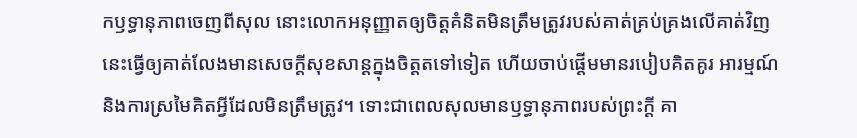កឫទ្ធានុភាពចេញពីសុល នោះលោកអនុញ្ញាតឲ្យចិត្តគំនិតមិនត្រឹមត្រូវរបស់គាត់គ្រប់គ្រងលើគាត់វិញ នេះធ្វើឲ្យគាត់លែងមានសេចក្ដីសុខសាន្តក្នុងចិត្តតទៅទៀត ហើយចាប់ផ្ដើមមានរបៀបគិតគូរ អារម្មណ៍ និងការស្រមៃគិតអ្វីដែលមិនត្រឹមត្រូវ។ ទោះជាពេលសុលមានឫទ្ធានុភាពរបស់ព្រះក្ដី គា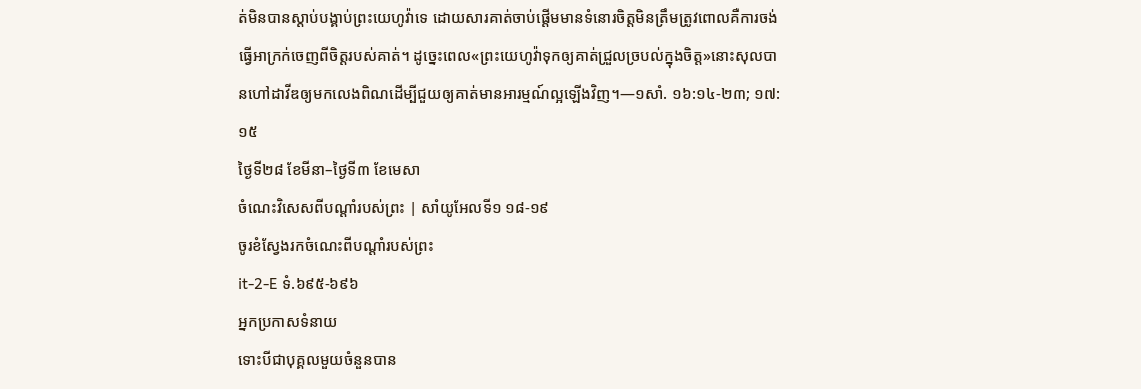ត់មិនបានស្ដាប់បង្គាប់ព្រះយេហូវ៉ាទេ ដោយសារគាត់ចាប់ផ្ដើមមានទំនោរចិត្តមិនត្រឹមត្រូវពោលគឺការចង់ធ្វើអាក្រក់ចេញពីចិត្តរបស់គាត់។ ដូច្នេះពេល«ព្រះយេហូវ៉ាទុកឲ្យគាត់ជ្រួលច្របល់ក្នុងចិត្ត»នោះសុលបានហៅដាវីឌឲ្យមកលេងពិណដើម្បីជួយឲ្យគាត់មានអារម្មណ៍ល្អឡើងវិញ។—១សាំ. ១៦:១៤-២៣; ១៧:១៥
ថ្ងៃទី២៨ ខែមីនា–ថ្ងៃទី៣ ខែមេសា
ចំណេះវិសេសពីបណ្ដាំរបស់ព្រះ | សាំយូអែលទី១ ១៨-១៩
ចូរខំស្វែងរកចំណេះពីបណ្ដាំរបស់ព្រះ
it-2-E ទំ.៦៩៥-៦៩៦
អ្នកប្រកាសទំនាយ
ទោះបីជាបុគ្គលមួយចំនួនបាន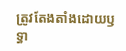ត្រូវតែងតាំងដោយឫទ្ធា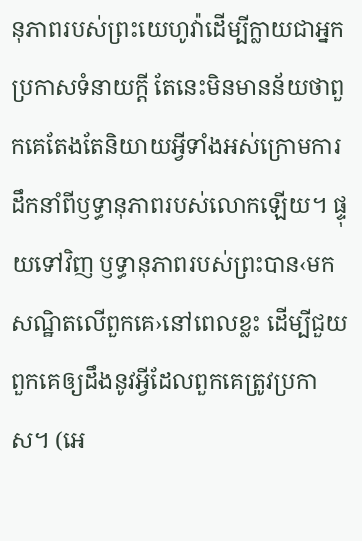នុភាពរបស់ព្រះយេហូវ៉ាដើម្បីក្លាយជាអ្នកប្រកាសទំនាយក្ដី តែនេះមិនមានន័យថាពួកគេតែងតែនិយាយអ្វីទាំងអស់ក្រោមការដឹកនាំពីឫទ្ធានុភាពរបស់លោកឡើយ។ ផ្ទុយទៅវិញ ឫទ្ធានុភាពរបស់ព្រះបាន‹មកសណ្ឋិតលើពួកគេ›នៅពេលខ្លះ ដើម្បីជួយពួកគេឲ្យដឹងនូវអ្វីដែលពួកគេត្រូវប្រកាស។ (អេ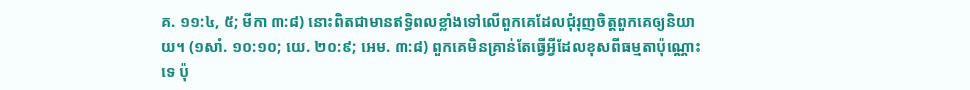គ. ១១:៤, ៥; មីកា ៣:៨) នោះពិតជាមានឥទ្ធិពលខ្លាំងទៅលើពួកគេដែលជុំរុញចិត្តពួកគេឲ្យនិយាយ។ (១សាំ. ១០:១០; យេ. ២០:៩; អេម. ៣:៨) ពួកគេមិនគ្រាន់តែធ្វើអ្វីដែលខុសពីធម្មតាប៉ុណ្ណោះទេ ប៉ុ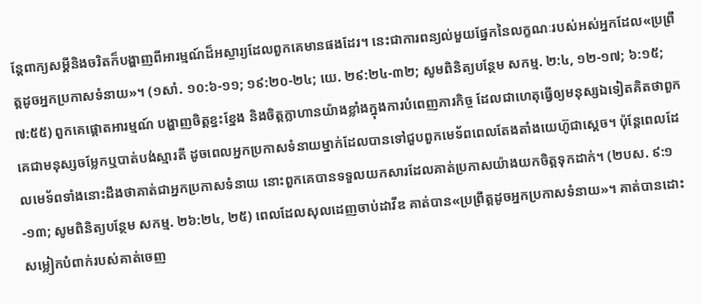ន្តែពាក្យសម្ដីនិងចរិតក៏បង្ហាញពីអារម្មណ៍ដ៏អស្ចារ្យដែលពួកគេមានផងដែរ។ នេះជាការពន្យល់មួយផ្នែកនៃលក្ខណៈរបស់អស់អ្នកដែល«ប្រព្រឹត្តដូចអ្នកប្រកាសទំនាយ»។ (១សាំ. ១០:៦-១១; ១៩:២០-២៤; យេ. ២៩:២៤-៣២; សូមពិនិត្យបន្ថែម សកម្ម. ២:៤, ១២-១៧; ៦:១៥; ៧:៥៥) ពួកគេផ្ដោតអារម្មណ៍ បង្ហាញចិត្តខ្នះខ្នែង និងចិត្តក្លាហានយ៉ាងខ្លាំងក្នុងការបំពេញភារកិច្ច ដែលជាហេតុធ្វើឲ្យមនុស្សឯទៀតគិតថាពួកគេជាមនុស្សចម្លែកឬបាត់បង់ស្មារតី ដូចពេលអ្នកប្រកាសទំនាយម្នាក់ដែលបានទៅជួបពួកមេទ័ពពេលតែងតាំងយេហ៊ូជាស្ដេច។ ប៉ុន្តែពេលដែលមេទ័ពទាំងនោះដឹងថាគាត់ជាអ្នកប្រកាសទំនាយ នោះពួកគេបានទទួលយកសារដែលគាត់ប្រកាសយ៉ាងយកចិត្តទុកដាក់។ (២បស. ៩:១-១៣; សូមពិនិត្យបន្ថែម សកម្ម. ២៦:២៤, ២៥) ពេលដែលសុលដេញចាប់ដាវីឌ គាត់បាន«ប្រព្រឹត្តដូចអ្នកប្រកាសទំនាយ»។ គាត់បានដោះសម្លៀកបំពាក់របស់គាត់ចេញ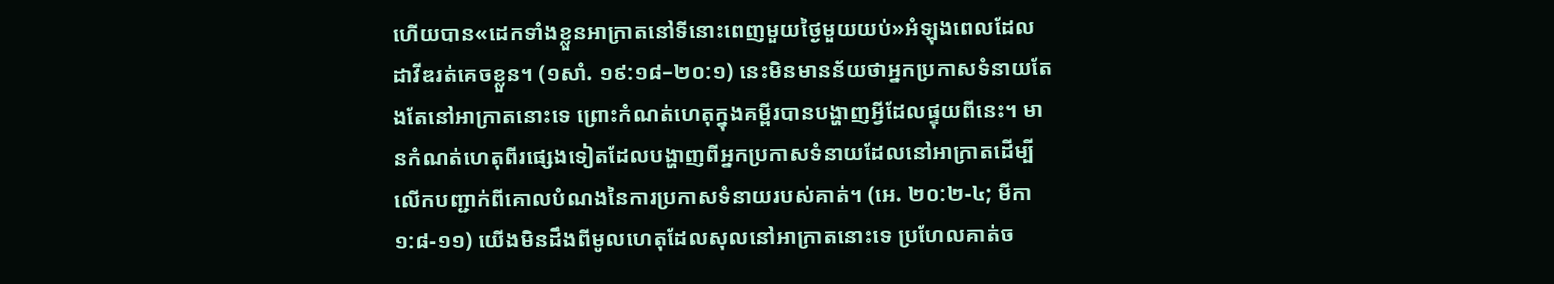ហើយបាន«ដេកទាំងខ្លួនអាក្រាតនៅទីនោះពេញមួយថ្ងៃមួយយប់»អំឡុងពេលដែលដាវីឌរត់គេចខ្លួន។ (១សាំ. ១៩:១៨–២០:១) នេះមិនមានន័យថាអ្នកប្រកាសទំនាយតែងតែនៅអាក្រាតនោះទេ ព្រោះកំណត់ហេតុក្នុងគម្ពីរបានបង្ហាញអ្វីដែលផ្ទុយពីនេះ។ មានកំណត់ហេតុពីរផ្សេងទៀតដែលបង្ហាញពីអ្នកប្រកាសទំនាយដែលនៅអាក្រាតដើម្បីលើកបញ្ជាក់ពីគោលបំណងនៃការប្រកាសទំនាយរបស់គាត់។ (អេ. ២០:២-៤; មីកា ១:៨-១១) យើងមិនដឹងពីមូលហេតុដែលសុលនៅអាក្រាតនោះទេ ប្រហែលគាត់ច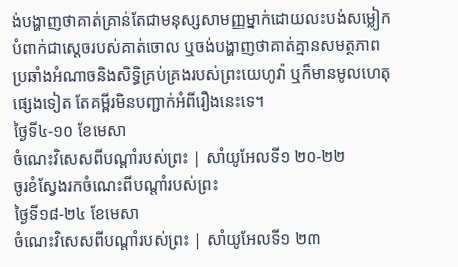ង់បង្ហាញថាគាត់គ្រាន់តែជាមនុស្សសាមញ្ញម្នាក់ដោយលះបង់សម្លៀកបំពាក់ជាស្ដេចរបស់គាត់ចោល ឬចង់បង្ហាញថាគាត់គ្មានសមត្ថភាពប្រឆាំងអំណាចនិងសិទ្ធិគ្រប់គ្រងរបស់ព្រះយេហូវ៉ា ឬក៏មានមូលហេតុផ្សេងទៀត តែគម្ពីរមិនបញ្ជាក់អំពីរឿងនេះទេ។
ថ្ងៃទី៤-១០ ខែមេសា
ចំណេះវិសេសពីបណ្ដាំរបស់ព្រះ | សាំយូអែលទី១ ២០-២២
ចូរខំស្វែងរកចំណេះពីបណ្ដាំរបស់ព្រះ
ថ្ងៃទី១៨-២៤ ខែមេសា
ចំណេះវិសេសពីបណ្ដាំរបស់ព្រះ | សាំយូអែលទី១ ២៣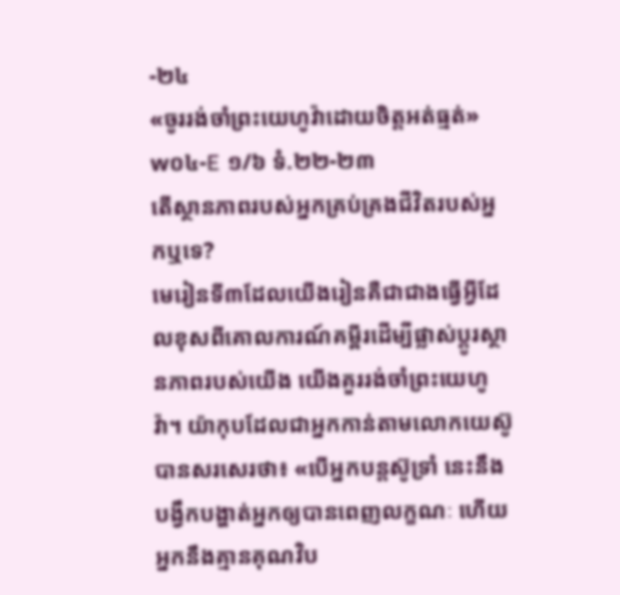-២៤
«ចូររង់ចាំព្រះយេហូវ៉ាដោយចិត្តអត់ធ្មត់»
w០៤-E ១/៦ ទំ.២២-២៣
តើស្ថានភាពរបស់អ្នកគ្រប់គ្រងជីវិតរបស់អ្នកឬទេ?
មេរៀនទី៣ដែលយើងរៀនគឺជាជាងធ្វើអ្វីដែលខុសពីគោលការណ៍គម្ពីរដើម្បីផ្លាស់ប្ដូរស្ថានភាពរបស់យើង យើងគួររង់ចាំព្រះយេហូវ៉ា។ យ៉ាកុបដែលជាអ្នកកាន់តាមលោកយេស៊ូបានសរសេរថា៖ «បើអ្នកបន្តស៊ូទ្រាំ នេះនឹងបង្វឹកបង្ហាត់អ្នកឲ្យបានពេញលក្ខណៈ ហើយអ្នកនឹងគ្មានគុណវិប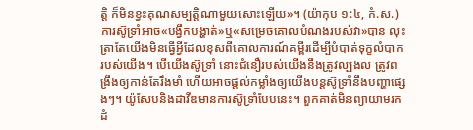ត្តិ ក៏មិនខ្វះគុណសម្បត្តិណាមួយសោះឡើយ»។ (យ៉ាកុប ១:៤, កំ.ស.) ការស៊ូទ្រាំអាច«បង្វឹកបង្ហាត់»ឬ«សម្រេចគោលបំណងរបស់វា»បាន លុះត្រាតែយើងមិនធ្វើអ្វីដែលខុសពីគោលការណ៍គម្ពីរដើម្បីបំបាត់ទុក្ខលំបាករបស់យើង។ បើយើងស៊ូទ្រាំ នោះជំនឿរបស់យើងនឹងត្រូវល្បងល ត្រូវពង្រឹងឲ្យកាន់តែរឹងមាំ ហើយអាចផ្ដល់កម្លាំងឲ្យយើងបន្តស៊ូទ្រាំនឹងបញ្ហាផ្សេងៗ។ យ៉ូសែបនិងដាវីឌមានការស៊ូទ្រាំបែបនេះ។ ពួកគាត់មិនព្យាយាមរកដំ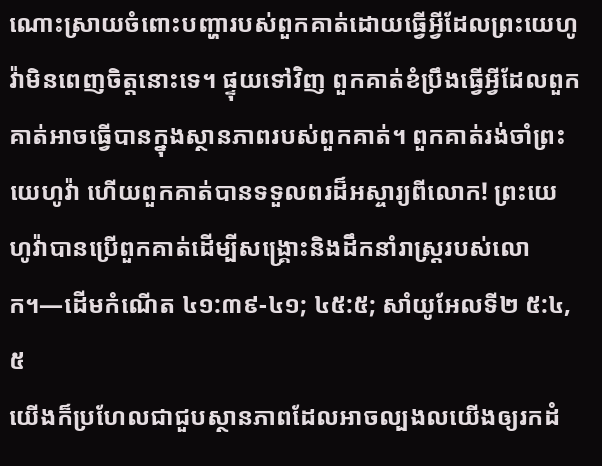ណោះស្រាយចំពោះបញ្ហារបស់ពួកគាត់ដោយធ្វើអ្វីដែលព្រះយេហូវ៉ាមិនពេញចិត្តនោះទេ។ ផ្ទុយទៅវិញ ពួកគាត់ខំប្រឹងធ្វើអ្វីដែលពួកគាត់អាចធ្វើបានក្នុងស្ថានភាពរបស់ពួកគាត់។ ពួកគាត់រង់ចាំព្រះយេហូវ៉ា ហើយពួកគាត់បានទទួលពរដ៏អស្ចារ្យពីលោក! ព្រះយេហូវ៉ាបានប្រើពួកគាត់ដើម្បីសង្គ្រោះនិងដឹកនាំរាស្ត្ររបស់លោក។—ដើមកំណើត ៤១:៣៩-៤១; ៤៥:៥; សាំយូអែលទី២ ៥:៤, ៥
យើងក៏ប្រហែលជាជួបស្ថានភាពដែលអាចល្បងលយើងឲ្យរកដំ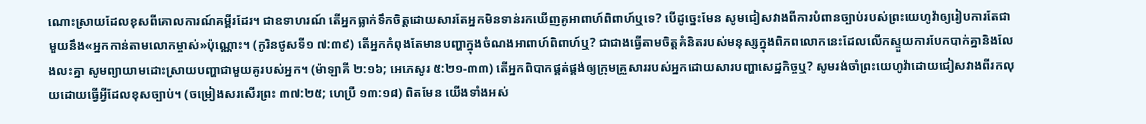ណោះស្រាយដែលខុសពីគោលការណ៍គម្ពីរដែរ។ ជាឧទាហរណ៍ តើអ្នកធ្លាក់ទឹកចិត្តដោយសារតែអ្នកមិនទាន់រកឃើញគូអាពាហ៍ពិពាហ៍ឬទេ? បើដូច្នេះមែន សូមជៀសវាងពីការបំពានច្បាប់របស់ព្រះយេហូវ៉ាឲ្យរៀបការតែជាមួយនឹង«អ្នកកាន់តាមលោកម្ចាស់»ប៉ុណ្ណោះ។ (កូរិនថូសទី១ ៧:៣៩) តើអ្នកកំពុងតែមានបញ្ហាក្នុងចំណងអាពាហ៍ពិពាហ៍ឬ? ជាជាងធ្វើតាមចិត្តគំនិតរបស់មនុស្សក្នុងពិភពលោកនេះដែលលើកស្ទួយការបែកបាក់គ្នានិងលែងលះគ្នា សូមព្យាយាមដោះស្រាយបញ្ហាជាមួយគូរបស់អ្នក។ (ម៉ាឡាគី ២:១៦; អេភេសូរ ៥:២១-៣៣) តើអ្នកពិបាកផ្គត់ផ្គង់ឲ្យក្រុមគ្រួសាររបស់អ្នកដោយសារបញ្ហាសេដ្ឋកិច្ចឬ? សូមរង់ចាំព្រះយេហូវ៉ាដោយជៀសវាងពីរកលុយដោយធ្វើអ្វីដែលខុសច្បាប់។ (ចម្រៀងសរសើរព្រះ ៣៧:២៥; ហេប្រឺ ១៣:១៨) ពិតមែន យើងទាំងអស់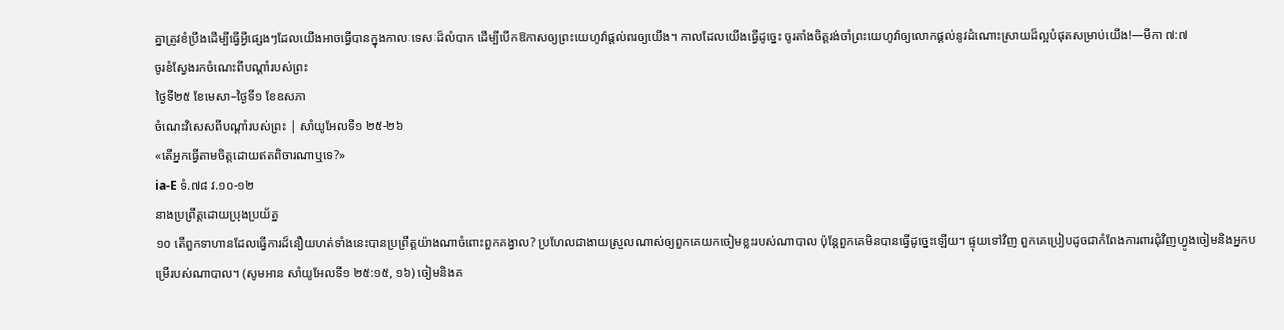គ្នាត្រូវខំប្រឹងដើម្បីធ្វើអ្វីផ្សេងៗដែលយើងអាចធ្វើបានក្នុងកាលៈទេសៈដ៏លំបាក ដើម្បីបើកឱកាសឲ្យព្រះយេហូវ៉ាផ្ដល់ពរឲ្យយើង។ កាលដែលយើងធ្វើដូច្នេះ ចូរតាំងចិត្តរង់ចាំព្រះយេហូវ៉ាឲ្យលោកផ្ដល់នូវដំណោះស្រាយដ៏ល្អបំផុតសម្រាប់យើង!—មីកា ៧:៧
ចូរខំស្វែងរកចំណេះពីបណ្ដាំរបស់ព្រះ
ថ្ងៃទី២៥ ខែមេសា–ថ្ងៃទី១ ខែឧសភា
ចំណេះវិសេសពីបណ្ដាំរបស់ព្រះ | សាំយូអែលទី១ ២៥-២៦
«តើអ្នកធ្វើតាមចិត្តដោយឥតពិចារណាឬទេ?»
ia-E ទំ.៧៨ វ.១០-១២
នាងប្រព្រឹត្តដោយប្រុងប្រយ័ត្ន
១០ តើពួកទាហានដែលធ្វើការដ៏នឿយហត់ទាំងនេះបានប្រព្រឹត្តយ៉ាងណាចំពោះពួកគង្វាល? ប្រហែលជាងាយស្រួលណាស់ឲ្យពួកគេយកចៀមខ្លះរបស់ណាបាល ប៉ុន្តែពួកគេមិនបានធ្វើដូច្នេះឡើយ។ ផ្ទុយទៅវិញ ពួកគេប្រៀបដូចជាកំពែងការពារជុំវិញហ្វូងចៀមនិងអ្នកបម្រើរបស់ណាបាល។ (សូមអាន សាំយូអែលទី១ ២៥:១៥, ១៦) ចៀមនិងគ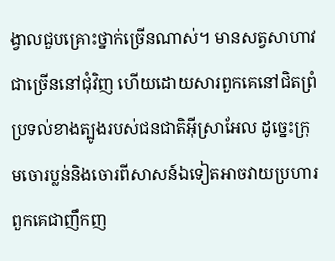ង្វាលជួបគ្រោះថ្នាក់ច្រើនណាស់។ មានសត្វសាហាវជាច្រើននៅជុំវិញ ហើយដោយសារពួកគេនៅជិតព្រំប្រទល់ខាងត្បូងរបស់ជនជាតិអ៊ីស្រាអែល ដូច្នេះក្រុមចោរប្លន់និងចោរពីសាសន៍ឯទៀតអាចវាយប្រហារពួកគេជាញឹកញ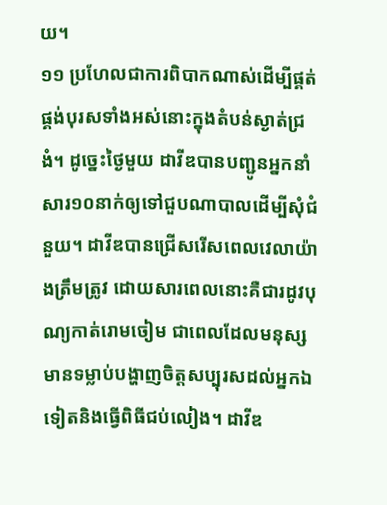យ។
១១ ប្រហែលជាការពិបាកណាស់ដើម្បីផ្គត់ផ្គង់បុរសទាំងអស់នោះក្នុងតំបន់ស្ងាត់ជ្រងំ។ ដូច្នេះថ្ងៃមួយ ដាវីឌបានបញ្ជូនអ្នកនាំសារ១០នាក់ឲ្យទៅជួបណាបាលដើម្បីសុំជំនួយ។ ដាវីឌបានជ្រើសរើសពេលវេលាយ៉ាងត្រឹមត្រូវ ដោយសារពេលនោះគឺជារដូវបុណ្យកាត់រោមចៀម ជាពេលដែលមនុស្សមានទម្លាប់បង្ហាញចិត្តសប្បុរសដល់អ្នកឯទៀតនិងធ្វើពិធីជប់លៀង។ ដាវីឌ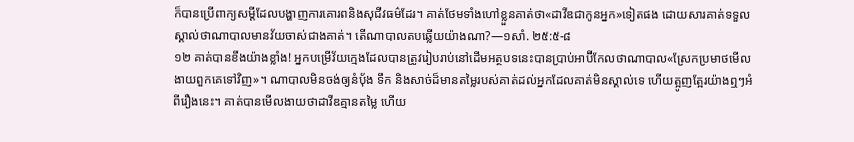ក៏បានប្រើពាក្យសម្ដីដែលបង្ហាញការគោរពនិងសុជីវធម៌ដែរ។ គាត់ថែមទាំងហៅខ្លួនគាត់ថា«ដាវីឌជាកូនអ្នក»ទៀតផង ដោយសារគាត់ទទួលស្គាល់ថាណាបាលមានវ័យចាស់ជាងគាត់។ តើណាបាលតបឆ្លើយយ៉ាងណា?—១សាំ. ២៥:៥-៨
១២ គាត់បានខឹងយ៉ាងខ្លាំង! អ្នកបម្រើវ័យក្មេងដែលបានត្រូវរៀបរាប់នៅដើមអត្ថបទនេះបានប្រាប់អាប៊ីកែលថាណាបាល«ស្រែកប្រមាថមើលងាយពួកគេទៅវិញ»។ ណាបាលមិនចង់ឲ្យនំប៉័ង ទឹក និងសាច់ដ៏មានតម្លៃរបស់គាត់ដល់អ្នកដែលគាត់មិនស្គាល់ទេ ហើយត្អូញត្អែរយ៉ាងឮៗអំពីរឿងនេះ។ គាត់បានមើលងាយថាដាវីឌគ្មានតម្លៃ ហើយ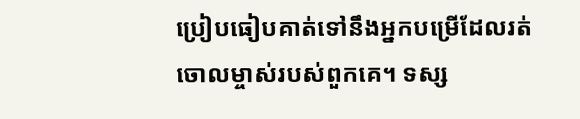ប្រៀបធៀបគាត់ទៅនឹងអ្នកបម្រើដែលរត់ចោលម្ចាស់របស់ពួកគេ។ ទស្ស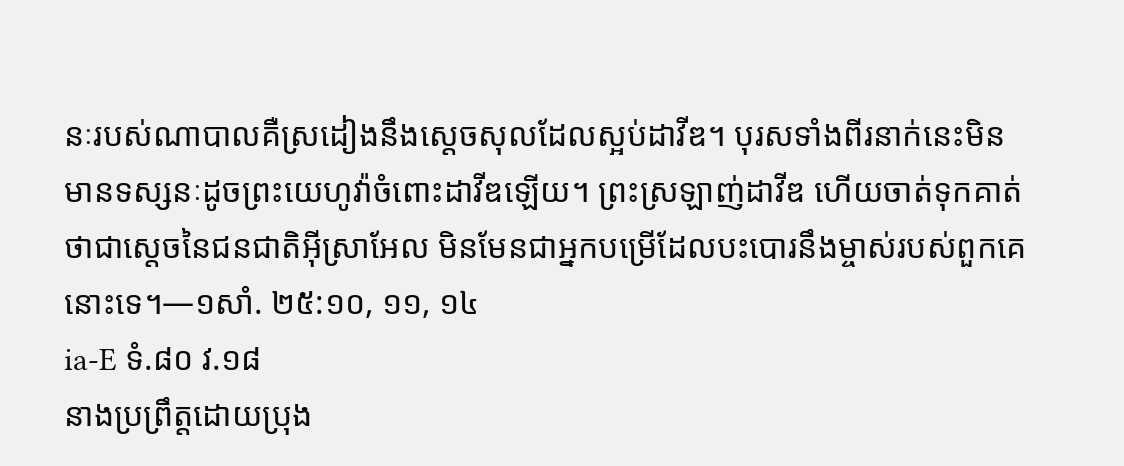នៈរបស់ណាបាលគឺស្រដៀងនឹងស្ដេចសុលដែលស្អប់ដាវីឌ។ បុរសទាំងពីរនាក់នេះមិនមានទស្សនៈដូចព្រះយេហូវ៉ាចំពោះដាវីឌឡើយ។ ព្រះស្រឡាញ់ដាវីឌ ហើយចាត់ទុកគាត់ថាជាស្ដេចនៃជនជាតិអ៊ីស្រាអែល មិនមែនជាអ្នកបម្រើដែលបះបោរនឹងម្ចាស់របស់ពួកគេនោះទេ។—១សាំ. ២៥:១០, ១១, ១៤
ia-E ទំ.៨០ វ.១៨
នាងប្រព្រឹត្តដោយប្រុង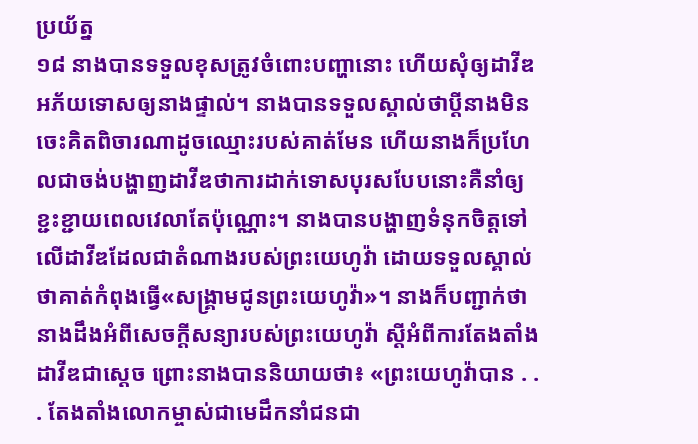ប្រយ័ត្ន
១៨ នាងបានទទួលខុសត្រូវចំពោះបញ្ហានោះ ហើយសុំឲ្យដាវីឌអភ័យទោសឲ្យនាងផ្ទាល់។ នាងបានទទួលស្គាល់ថាប្ដីនាងមិនចេះគិតពិចារណាដូចឈ្មោះរបស់គាត់មែន ហើយនាងក៏ប្រហែលជាចង់បង្ហាញដាវីឌថាការដាក់ទោសបុរសបែបនោះគឺនាំឲ្យខ្ជះខ្ជាយពេលវេលាតែប៉ុណ្ណោះ។ នាងបានបង្ហាញទំនុកចិត្តទៅលើដាវីឌដែលជាតំណាងរបស់ព្រះយេហូវ៉ា ដោយទទួលស្គាល់ថាគាត់កំពុងធ្វើ«សង្គ្រាមជូនព្រះយេហូវ៉ា»។ នាងក៏បញ្ជាក់ថានាងដឹងអំពីសេចក្ដីសន្យារបស់ព្រះយេហូវ៉ា ស្ដីអំពីការតែងតាំងដាវីឌជាស្ដេច ព្រោះនាងបាននិយាយថា៖ «ព្រះយេហូវ៉ាបាន . . . តែងតាំងលោកម្ចាស់ជាមេដឹកនាំជនជា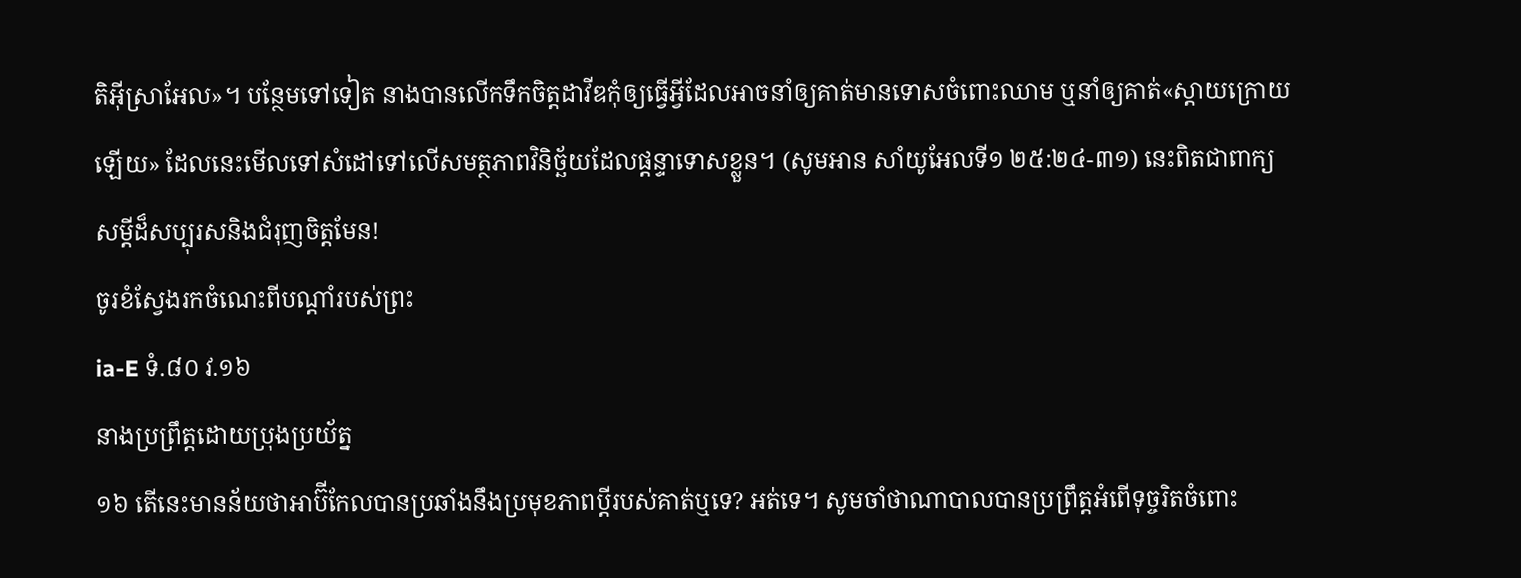តិអ៊ីស្រាអែល»។ បន្ថែមទៅទៀត នាងបានលើកទឹកចិត្តដាវីឌកុំឲ្យធ្វើអ្វីដែលអាចនាំឲ្យគាត់មានទោសចំពោះឈាម ឬនាំឲ្យគាត់«ស្ដាយក្រោយឡើយ» ដែលនេះមើលទៅសំដៅទៅលើសមត្ថភាពវិនិច្ឆ័យដែលផ្ដន្ទាទោសខ្លួន។ (សូមអាន សាំយូអែលទី១ ២៥:២៤-៣១) នេះពិតជាពាក្យសម្ដីដ៏សប្បុរសនិងជំរុញចិត្តមែន!
ចូរខំស្វែងរកចំណេះពីបណ្ដាំរបស់ព្រះ
ia-E ទំ.៨០ វ.១៦
នាងប្រព្រឹត្តដោយប្រុងប្រយ័ត្ន
១៦ តើនេះមានន័យថាអាប៊ីកែលបានប្រឆាំងនឹងប្រមុខភាពប្ដីរបស់គាត់ឬទេ? អត់ទេ។ សូមចាំថាណាបាលបានប្រព្រឹត្តអំពើទុច្ចរិតចំពោះ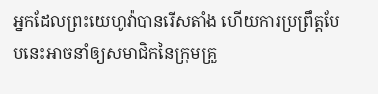អ្នកដែលព្រះយេហូវ៉ាបានរើសតាំង ហើយការប្រព្រឹត្តបែបនេះអាចនាំឲ្យសមាជិកនៃក្រុមគ្រួ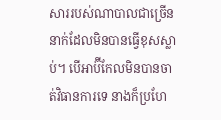សាររបស់ណាបាលជាច្រើននាក់ដែលមិនបានធ្វើខុសស្លាប់។ បើអាប៊ីកែលមិនបានចាត់វិធានការទេ នាងក៏ប្រហែ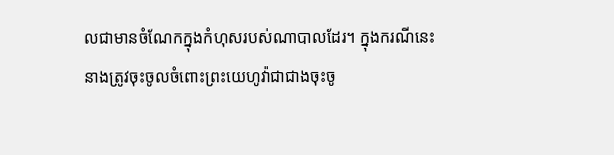លជាមានចំណែកក្នុងកំហុសរបស់ណាបាលដែរ។ ក្នុងករណីនេះ នាងត្រូវចុះចូលចំពោះព្រះយេហូវ៉ាជាជាងចុះចូ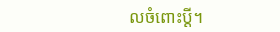លចំពោះប្ដី។